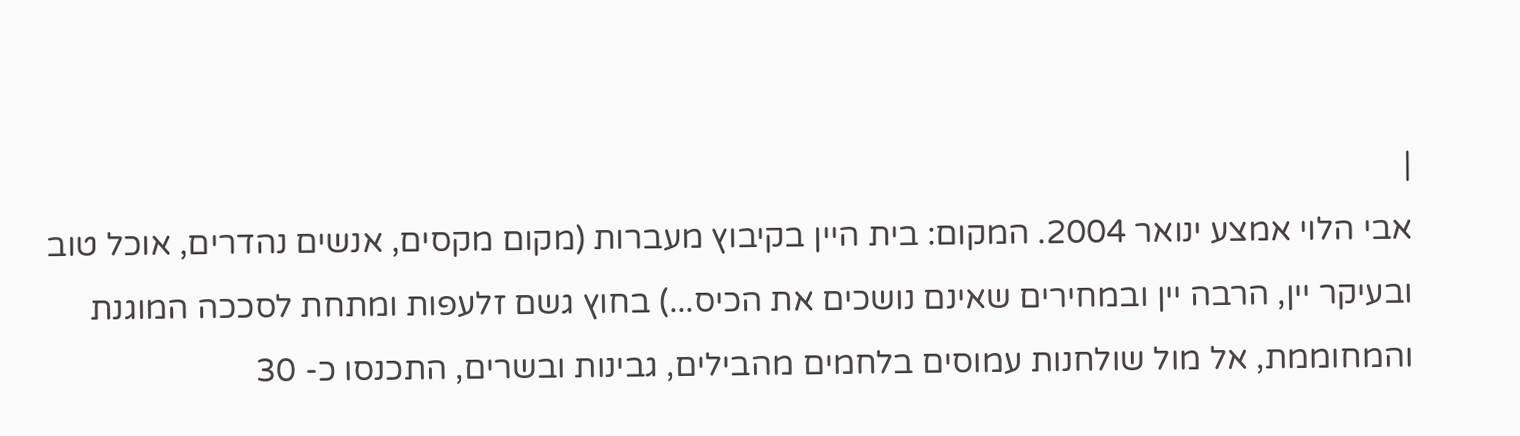|
אבי הלוי אמצע ינואר 2004. המקום: בית היין בקיבוץ מעברות (מקום מקסים, אנשים נהדרים, אוכל טוב ובעיקר יין, הרבה יין ובמחירים שאינם נושכים את הכיס...) בחוץ גשם זלעפות ומתחת לסככה המוגנת והמחוממת, אל מול שולחנות עמוסים בלחמים מהבילים, גבינות ובשרים, התכנסו כ- 30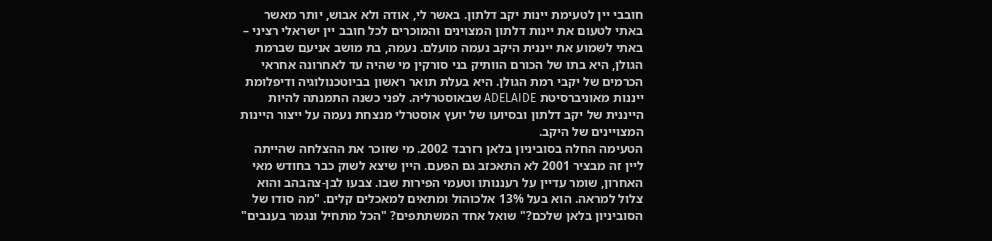חובבי יין לטעימת יינות יקב דלתון. באשר לי, אודה ולא אבוש, יותר מאשר באתי לטעום את יינות דלתון המצוינים והמוכרים לכל חובב יין ישראלי רציני – באתי לשמוע את ייננית היקב נעמה מועלם. נעמה, בת מושב אניעם שברמת הגולן, היא בתו של הכורם הוותיק בני סורקין מי שהיה עד לאחרונה אחראי הכרמים של יקבי רמת הגולן. היא בעלת תואר ראשון בביוטכנולוגיה ודיפלומת ייננות מאוניברסיטת ADELAIDE שבאוסטרליה. לפני כשנה התמנתה להיות הייננית של יקב דלתון ובסיועו של יועץ אוסטרלי מנצחת נעמה על ייצור היינות המצויינים של היקב.
הטעימה החלה בסוביניון בלאן רזרבד 2002. מי שזוכר את ההצלחה שהייתה ליין זה מבציר 2001 לא התאכזב גם הפעם. היין שיצא לשוק כבר בחודש מאי האחרון, שומר עדיין על רעננותו וטעמי הפירות שבו. צבעו לבן-צהבהב והוא צלול למראה. הוא בעל 13% אלכוהול ומתאים למאכלים קלים. "מה סודו של הסוביניון בלאן שלכם?" שואל אחד המשתתפים? "הכל מתחיל ונגמר בענבים"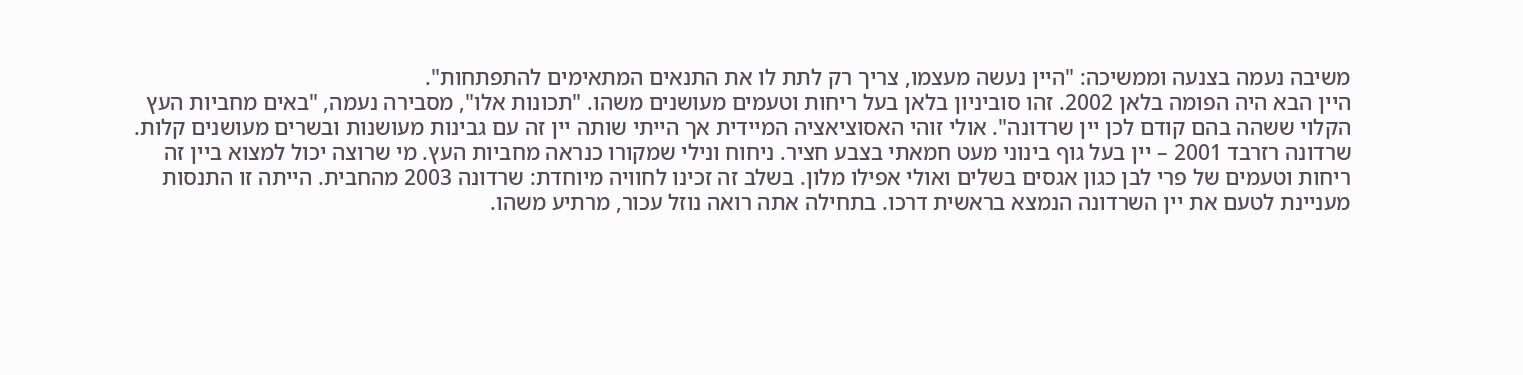משיבה נעמה בצנעה וממשיכה: "היין נעשה מעצמו, צריך רק לתת לו את התנאים המתאימים להתפתחות".
היין הבא היה הפומה בלאן 2002. זהו סוביניון בלאן בעל ריחות וטעמים מעושנים משהו. "תכונות אלו", מסבירה נעמה, "באים מחביות העץ הקלוי ששהה בהם קודם לכן יין שרדונה". אולי זוהי האסוציאציה המיידית אך הייתי שותה יין זה עם גבינות מעושנות ובשרים מעושנים קלות. שרדונה רזרבד 2001 – יין בעל גוף בינוני מעט חמאתי בצבע חציר. ניחוח ונילי שמקורו כנראה מחביות העץ. מי שרוצה יכול למצוא ביין זה ריחות וטעמים של פרי לבן כגון אגסים בשלים ואולי אפילו מלון. בשלב זה זכינו לחוויה מיוחדת: שרדונה 2003 מהחבית. הייתה זו התנסות מעניינת לטעם את יין השרדונה הנמצא בראשית דרכו. בתחילה אתה רואה נוזל עכור, מרתיע משהו.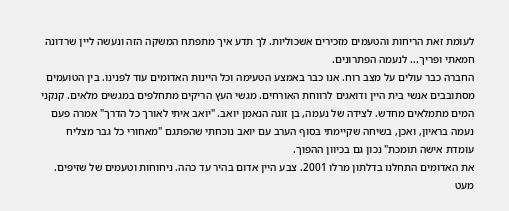לעומת זאת הריחות והטעמים מזכירים אשכוליות. לך תדע איך מתפתח המשקה הזה ונעשה ליין שרדונה חמאתי ופריך... לנעמה הפתרונים.
החברה כבר עולים על מצב רוח. אנו כבר באמצע הטעימה וכל היינות האדומים עוד לפנינו. בין הטועמים מסתובבים אנשי בית היין ודואגים לרווחת האורחים. מגשי העץ הריקים מתחלפים במגשים מלאים. קנקני המים מתמלאים מחדש. לצידה של נעמה, בן זוגה הנאמן יואב. "יואב איתי לאורך כל הדרך" אמרה פעם נעמה בראיון, ואכן, בשיחה שקיימתי בסוף הערב עם יואב נוכחתי שהפתגם "מאחורי כל גבר מצליח עומדת אישה תומכת" נכון גם בכיוון ההפוך.
את האדומים התחלנו בדלתון מרלו 2001. צבע היין אדום בהיר עד כהה. ניחוחות וטעמים של שזיפים. מעט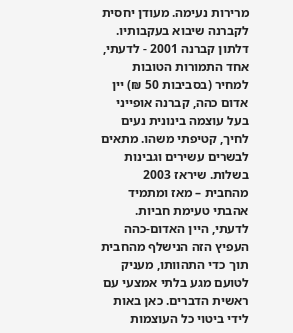מרירות נעימה. מעודן יחסית לקברנה שיבוא בעקבותיו. דלתון קברנה 2001 - לדעתי, אחד התמורות הטובות למחיר (בסביבות 50 ₪) יין אדום כהה, קברנה אופייני בעל עוצמה בינונית נעים לחיך, קטיפתי משהו. מתאים לבשרים עשירים וגבינות בשלות. שיראז 2003 מהחבית – מאז ומתמיד אהבתי טעימת חביות. לדעתי, היין האדום-כהה העפיץ הזה הנישלף מהחבית תוך כדי התהוותו, מעניק לטועם מגע בלתי אמצעי עם ראשית הדברים. כאן באות לידי ביטוי כל העוצמות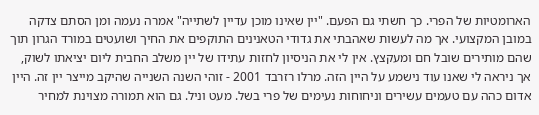הארומטיות של הפרי. כך חשתי גם הפעם. "יין שאינו מוכן עדיין לשתייה" אמרה נעמה ומן הסתם צדקה במובן המקצועי. אך מה לעשות שאהבתי את גדודי הטאנינים התוקפים את החיך ושועטים במורד הגרון תוך שהם מותירים שובל חם ומעקצץ. אין לי את הניסיון לחזות עתידו של יין משלב החבית ליום יציאתו לשוק, אך ניראה לי שאנו עוד נישמע על היין הזה. מרלו רזרבד 2001 - זוהי השנה השנייה שהיקב מייצר יין זה. היין אדום כהה עם טעמים עשירים וניחוחות נעימים של פרי בשל. מעט וניל. גם הוא תמורה מצוינת למחיר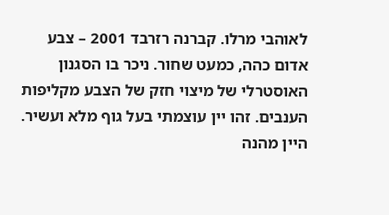לאוהבי מרלו. קברנה רזרבד 2001 – צבע אדום כהה, כמעט שחור. ניכר בו הסגנון האוסטרלי של מיצוי חזק של הצבע מקליפות הענבים. זהו יין עוצמתי בעל גוף מלא ועשיר. היין מהנה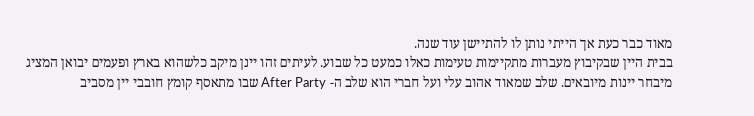מאוד כבר כעת אך הייתי נותן לו להתיישן עוד שנה.
בבית היין שבקיבוץ מעברות מתקיימות טעימות כאלו כמעט כל שבוע. לעיתים זהו יינן מיקב כלשהוא בארץ ופעמים יבואן המציג מיבחר יינות מיובאים. שלב שמאוד אהוב עלי ועל חברי הוא שלב ה- After Party שבו מתאסף קומץ חובבי יין מסביב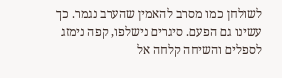לשולחן כמו מסרב להאמין שהערב נגמר. כך עשינו גם הפעם. סיגרים נישלפו, קפה נימזג לספלים והשיחה קלחה אל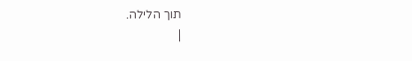תוך הלילה.
|